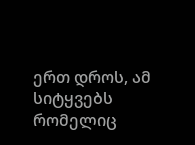ერთ დროს, ამ სიტყვებს რომელიც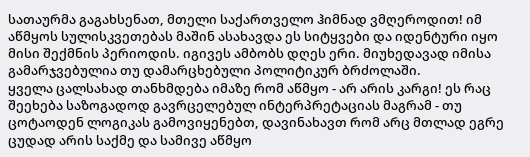სათაურმა გაგახსენათ, მთელი საქართველო ჰიმნად ვმღეროდით! იმ აწმყოს სულისკვეთებას მაშინ ასახავდა ეს სიტყვები და იდენტური იყო მისი შექმნის პერიოდის. იგივეს ამბობს დღეს ერი. მიუხედავად იმისა გამარჯვებულია თუ დამარცხებული პოლიტიკურ ბრძოლაში.
ყველა ცალსახად თანხმდება იმაზე რომ აწმყო - არ არის კარგი! ეს რაც შეეხება საზოგადოდ გავრცელებულ ინტერპრეტაციას მაგრამ - თუ ცოტაოდენ ლოგიკას გამოვიყენებთ, დავინახავთ რომ არც მთლად ეგრე ცუდად არის საქმე და სამივე აწმყო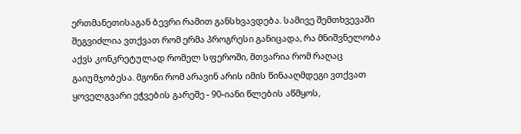ერთმანეთისაგან ბევრი რამით განსხვავდება. სამივე შემთხვევაში შეგვიძლია ვთქვათ რომ ერმა პროგრესი განიცადა, რა მნიშვნელობა აქვს კონკრეტულად რომელ სფეროში, მთვარია რომ რაღაც გაიუმჯობესა. მგონი რომ არავინ არის იმის წინააღმდეგი ვთქვათ ყოველგვარი ეჭვების გარეშე - 90-იანი წლების აწმყოს,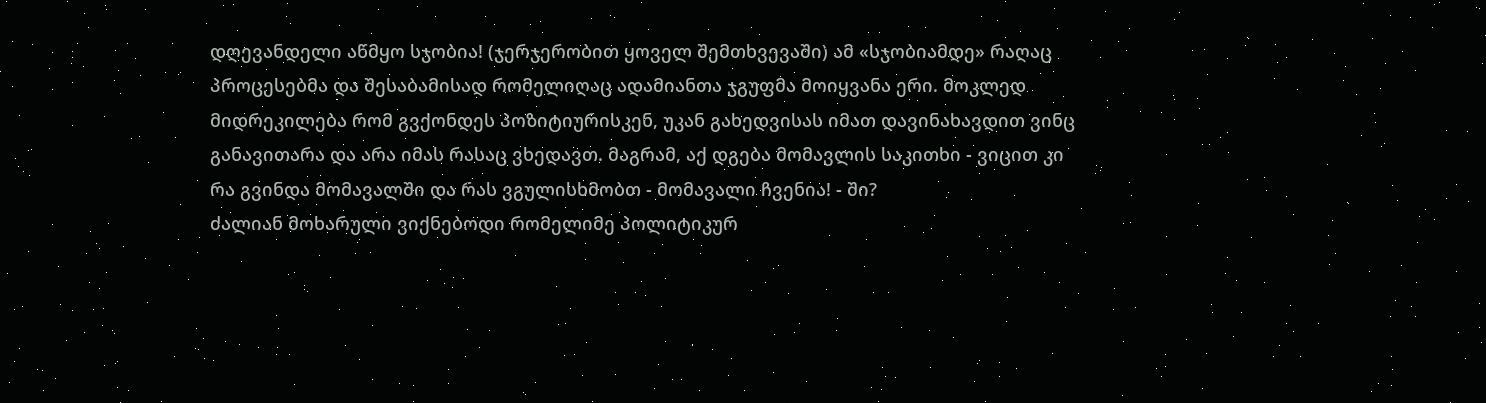დღევანდელი აწმყო სჯობია! (ჯერჯერობით ყოველ შემთხვევაში) ამ «სჯობიამდე» რაღაც პროცესებმა და შესაბამისად რომელიღაც ადამიანთა ჯგუფმა მოიყვანა ერი. მოკლედ მიდრეკილება რომ გვქონდეს პოზიტიურისკენ, უკან გახედვისას იმათ დავინახავდით ვინც განავითარა და არა იმას რასაც ვხედავთ. მაგრამ, აქ დგება მომავლის საკითხი - ვიცით კი რა გვინდა მომავალში და რას ვგულისხმობთ - მომავალი ჩვენია! - ში?
ძალიან მოხარული ვიქნებოდი რომელიმე პოლიტიკურ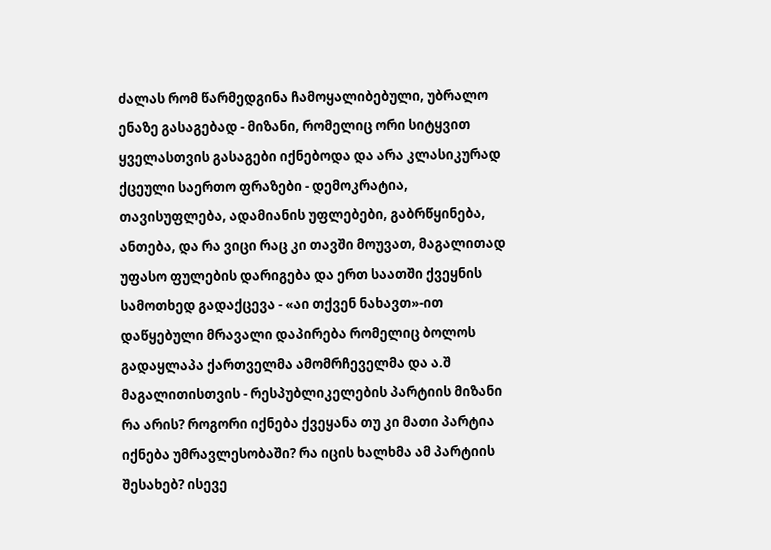ძალას რომ წარმედგინა ჩამოყალიბებული, უბრალო ენაზე გასაგებად - მიზანი, რომელიც ორი სიტყვით ყველასთვის გასაგები იქნებოდა და არა კლასიკურად ქცეული საერთო ფრაზები - დემოკრატია, თავისუფლება, ადამიანის უფლებები, გაბრწყინება, ანთება, და რა ვიცი რაც კი თავში მოუვათ, მაგალითად უფასო ფულების დარიგება და ერთ საათში ქვეყნის სამოთხედ გადაქცევა - «აი თქვენ ნახავთ»-ით დაწყებული მრავალი დაპირება რომელიც ბოლოს გადაყლაპა ქართველმა ამომრჩეველმა და ა.შ
მაგალითისთვის - რესპუბლიკელების პარტიის მიზანი რა არის? როგორი იქნება ქვეყანა თუ კი მათი პარტია იქნება უმრავლესობაში? რა იცის ხალხმა ამ პარტიის შესახებ? ისევე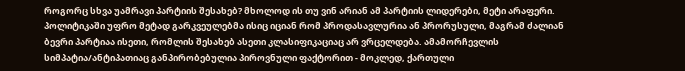როგორც სხვა უამრავი პარტიის შესახებ? მხოლოდ ის თუ ვინ არიან ამ პარტიის ლიდერები, მეტი არაფერი. პოლიტიკაში უფრო მეტად გარკვეულებმა ისიც იციან რომ პროდასავლურია ან პრორუსული, მაგრამ ძალიან ბევრი პარტიაა ისეთი, რომლის შესახებ ასეთი კლასიფიკაციაც არ ვრცელდება. ამამორჩევლის სიმპატია/ანტიპათიაც განპირობებულია პიროვნული ფაქტორით - მოკლედ, ქართული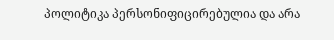პოლიტიკა პერსონიფიცირებულია და არა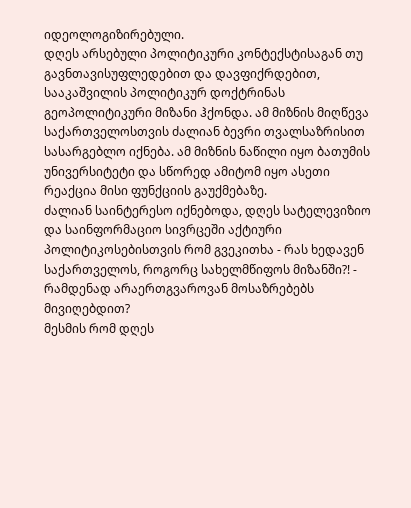იდეოლოგიზირებული.
დღეს არსებული პოლიტიკური კონტექსტისაგან თუ გავნთავისუფლედებით და დავფიქრდებით, სააკაშვილის პოლიტიკურ დოქტრინას გეოპოლიტიკური მიზანი ჰქონდა. ამ მიზნის მიღწევა საქართველოსთვის ძალიან ბევრი თვალსაზრისით სასარგებლო იქნება. ამ მიზნის ნაწილი იყო ბათუმის უნივერსიტეტი და სწორედ ამიტომ იყო ასეთი რეაქცია მისი ფუნქციის გაუქმებაზე.
ძალიან საინტერესო იქნებოდა, დღეს სატელევიზიო და საინფორმაციო სივრცეში აქტიური პოლიტიკოსებისთვის რომ გვეკითხა - რას ხედავენ საქართველოს, როგორც სახელმწიფოს მიზანში?! - რამდენად არაერთგვაროვან მოსაზრებებს მივიღებდით?
მესმის რომ დღეს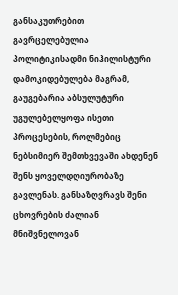განსაკუთრებით გავრცელებულია პოლიტიკისადმი ნიჰილისტური დამოკიდებულება მაგრამ, გაუგებარია აბსულუტური უგულებელყოფა ისეთი პროცესების, როლმებიც ნებსიმიერ შემთხვევაში ახდენენ შენს ყოველდღიურობაზე გავლენას. განსაზღვრავს შენი ცხოვრების ძალიან მნიშვნელოვან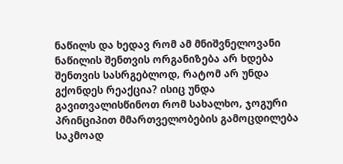ნაწილს და ხედავ რომ ამ მნიშვნელოვანი ნაწილის შენთვის ორგანიზება არ ხდება შენთვის სასრგებლოდ, რატომ არ უნდა გქონდეს რეაქცია? ისიც უნდა გავითვალისწინოთ რომ სახალხო, ჯოგური პრინციპით მმართველობების გამოცდილება საკმოად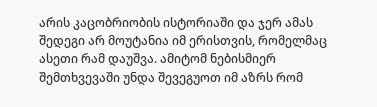არის კაცობრიობის ისტორიაში და ჯერ ამას შედეგი არ მოუტანია იმ ერისთვის, რომელმაც ასეთი რამ დაუშვა. ამიტომ ნებისმიერ შემთხვევაში უნდა შევეგუოთ იმ აზრს რომ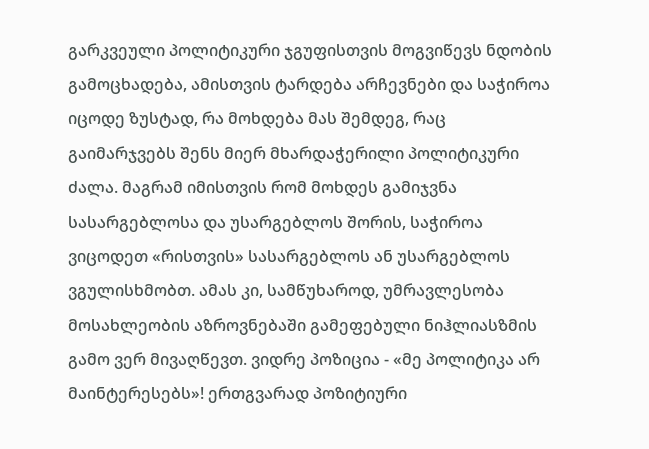გარკვეული პოლიტიკური ჯგუფისთვის მოგვიწევს ნდობის გამოცხადება, ამისთვის ტარდება არჩევნები და საჭიროა იცოდე ზუსტად, რა მოხდება მას შემდეგ, რაც გაიმარჯვებს შენს მიერ მხარდაჭერილი პოლიტიკური ძალა. მაგრამ იმისთვის რომ მოხდეს გამიჯვნა სასარგებლოსა და უსარგებლოს შორის, საჭიროა ვიცოდეთ «რისთვის» სასარგებლოს ან უსარგებლოს ვგულისხმობთ. ამას კი, სამწუხაროდ, უმრავლესობა მოსახლეობის აზროვნებაში გამეფებული ნიჰლიასზმის გამო ვერ მივაღწევთ. ვიდრე პოზიცია - «მე პოლიტიკა არ მაინტერესებს»! ერთგვარად პოზიტიური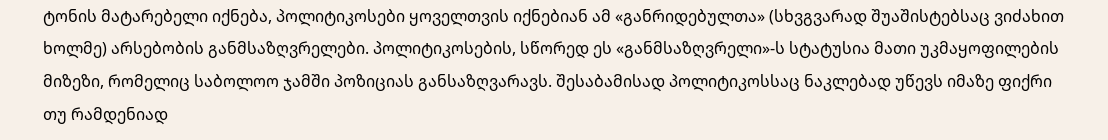ტონის მატარებელი იქნება, პოლიტიკოსები ყოველთვის იქნებიან ამ «განრიდებულთა» (სხვგვარად შუაშისტებსაც ვიძახით ხოლმე) არსებობის განმსაზღვრელები. პოლიტიკოსების, სწორედ ეს «განმსაზღვრელი»-ს სტატუსია მათი უკმაყოფილების მიზეზი, რომელიც საბოლოო ჯამში პოზიციას განსაზღვარავს. შესაბამისად პოლიტიკოსსაც ნაკლებად უწევს იმაზე ფიქრი თუ რამდენიად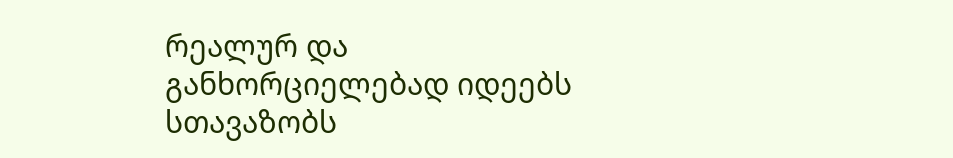რეალურ და განხორციელებად იდეებს სთავაზობს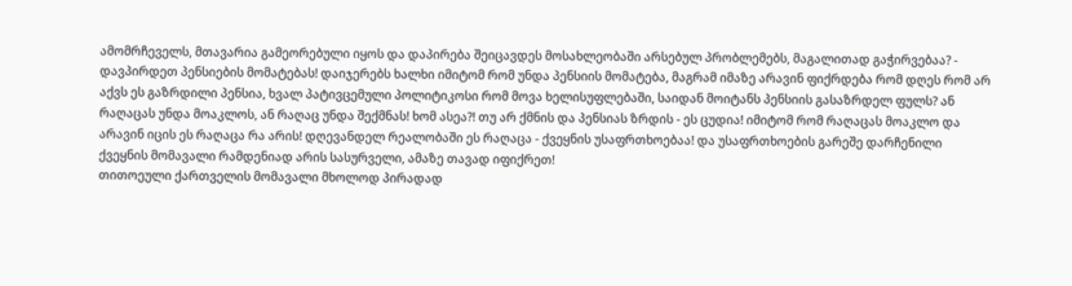ამომრჩეველს, მთავარია გამეორებული იყოს და დაპირება შეიცავდეს მოსახლეობაში არსებულ პრობლემებს, მაგალითად გაჭირვებაა? - დავპირდეთ პენსიების მომატებას! დაიჯერებს ხალხი იმიტომ რომ უნდა პენსიის მომატება, მაგრამ იმაზე არავინ ფიქრდება რომ დღეს რომ არ აქვს ეს გაზრდილი პენსია, ხვალ პატივცემული პოლიტიკოსი რომ მოვა ხელისუფლებაში, საიდან მოიტანს პენსიის გასაზრდელ ფულს? ან რაღაცას უნდა მოაკლოს, ან რაღაც უნდა შექმნას! ხომ ასეა?! თუ არ ქმნის და პენსიას ზრდის - ეს ცუდია! იმიტომ რომ რაღაცას მოაკლო და არავინ იცის ეს რაღაცა რა არის! დღევანდელ რეალობაში ეს რაღაცა - ქვეყნის უსაფრთხოებაა! და უსაფრთხოების გარეშე დარჩენილი ქვეყნის მომავალი რამდენიად არის სასურველი, ამაზე თავად იფიქრეთ!
თითოეული ქართველის მომავალი მხოლოდ პირადად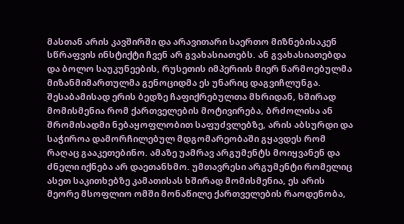მასთან არის კავშირში და არავითარი საერთო მიზნებისაკენ სწრაფვის ინსტიქტი ჩვენ არ გვახასიათებს. ან გვახასიათებდა და ბოლო საუკუნეების, რუსეთის იმპერიის მიერ წარმოებულმა მიზანმიმართულმა გენოციდმა ეს უნარიც დაგვიჩლუნგა. შესაბამისად ერის ბედზე ჩაფიქრებულთა მხრიდან, ხშირად მომისმენია რომ ქართველების მოტივირება, ბრძოლისა ან შრომისადმი ნებაყოფლობით საფუძვლებზე, არის აბსურდი და საჭიროა დამორჩილებულ მდგომარეობაში გყავდეს რომ რაღაც გააკეთებინო. ამაზე უამრავ არგუმენტს მოიყვანენ და ძნელი იქნება არ დაეთანხმო. უმთავრესი არგუმენტი რომელიც ასეთ საკითხებზე კამათისას ხშირად მომისმენია, ეს არის მეორე მსოფლიო ომში მონაწილე ქართველების რაოდენობა,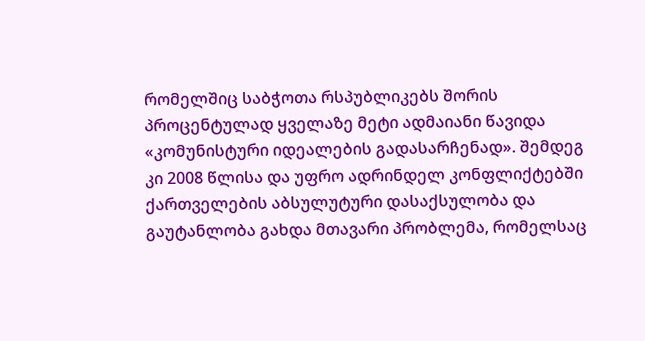რომელშიც საბჭოთა რსპუბლიკებს შორის პროცენტულად ყველაზე მეტი ადმაიანი წავიდა «კომუნისტური იდეალების გადასარჩენად». შემდეგ კი 2008 წლისა და უფრო ადრინდელ კონფლიქტებში ქართველების აბსულუტური დასაქსულობა და გაუტანლობა გახდა მთავარი პრობლემა, რომელსაც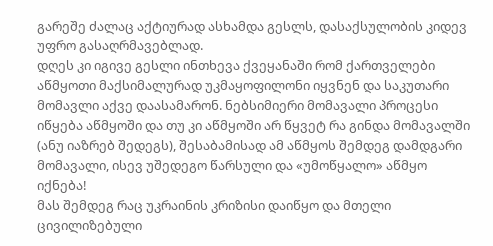გარეშე ძალაც აქტიურად ასხამდა გესლს, დასაქსულობის კიდევ უფრო გასაღრმავებლად.
დღეს კი იგივე გესლი ინთხევა ქვეყანაში რომ ქართველები აწმყოთი მაქსიმალურად უკმაყოფილონი იყვნენ და საკუთარი მომავლი აქვე დაასამარონ. ნებსიმიერი მომავალი პროცესი იწყება აწმყოში და თუ კი აწმყოში არ წყვეტ რა გინდა მომავალში (ანუ იაზრებ შედეგს), შესაბამისად ამ აწმყოს შემდეგ დამდგარი მომავალი, ისევ უშედეგო წარსული და «უმოწყალო» აწმყო იქნება!
მას შემდეგ რაც უკრაინის კრიზისი დაიწყო და მთელი ცივილიზებული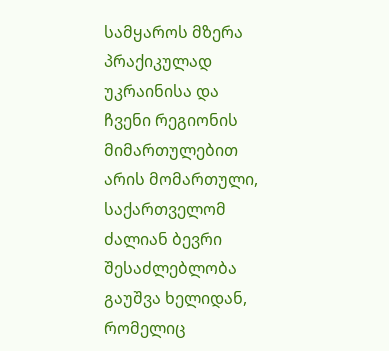სამყაროს მზერა პრაქიკულად უკრაინისა და ჩვენი რეგიონის მიმართულებით არის მომართული, საქართველომ ძალიან ბევრი შესაძლებლობა გაუშვა ხელიდან, რომელიც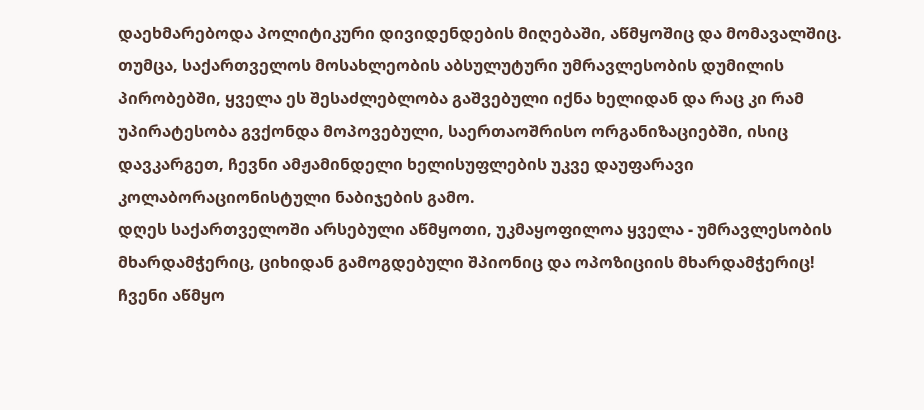დაეხმარებოდა პოლიტიკური დივიდენდების მიღებაში, აწმყოშიც და მომავალშიც. თუმცა, საქართველოს მოსახლეობის აბსულუტური უმრავლესობის დუმილის პირობებში, ყველა ეს შესაძლებლობა გაშვებული იქნა ხელიდან და რაც კი რამ უპირატესობა გვქონდა მოპოვებული, საერთაოშრისო ორგანიზაციებში, ისიც დავკარგეთ, ჩევნი ამჟამინდელი ხელისუფლების უკვე დაუფარავი კოლაბორაციონისტული ნაბიჯების გამო.
დღეს საქართველოში არსებული აწმყოთი, უკმაყოფილოა ყველა - უმრავლესობის მხარდამჭერიც, ციხიდან გამოგდებული შპიონიც და ოპოზიციის მხარდამჭერიც! ჩვენი აწმყო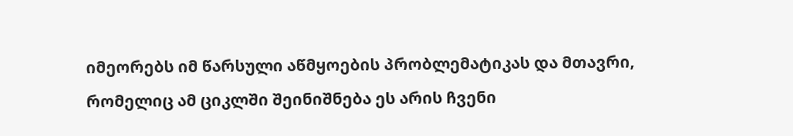იმეორებს იმ წარსული აწმყოების პრობლემატიკას და მთავრი, რომელიც ამ ციკლში შეინიშნება ეს არის ჩვენი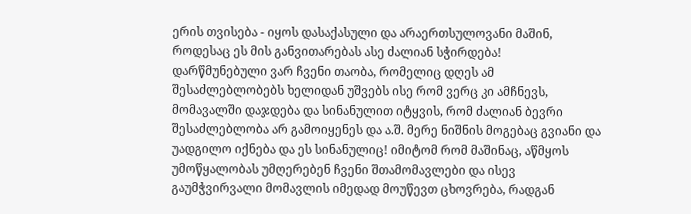ერის თვისება - იყოს დასაქასული და არაერთსულოვანი მაშინ, როდესაც ეს მის განვითარებას ასე ძალიან სჭირდება!
დარწმუნებული ვარ ჩვენი თაობა, რომელიც დღეს ამ შესაძლებლობებს ხელიდან უშვებს ისე რომ ვერც კი ამჩნევს, მომავალში დაჯდება და სინანულით იტყვის, რომ ძალიან ბევრი შესაძლებლობა არ გამოიყენეს და ა.შ. მერე ნიშნის მოგებაც გვიანი და უადგილო იქნება და ეს სინანულიც! იმიტომ რომ მაშინაც, აწმყოს უმოწყალობას უმღერებენ ჩვენი შთამომავლები და ისევ გაუმჭვირვალი მომავლის იმედად მოუწევთ ცხოვრება, რადგან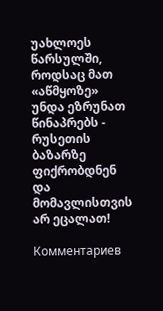უახლოეს წარსულში, როდსაც მათ «აწმყოზე» უნდა ეზრუნათ წინაპრებს - რუსეთის ბაზარზე ფიქრობდნენ და მომავლისთვის არ ეცალათ!

Комментариев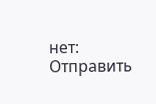нет:
Отправить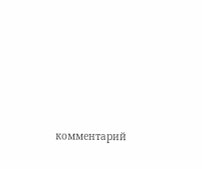комментарий